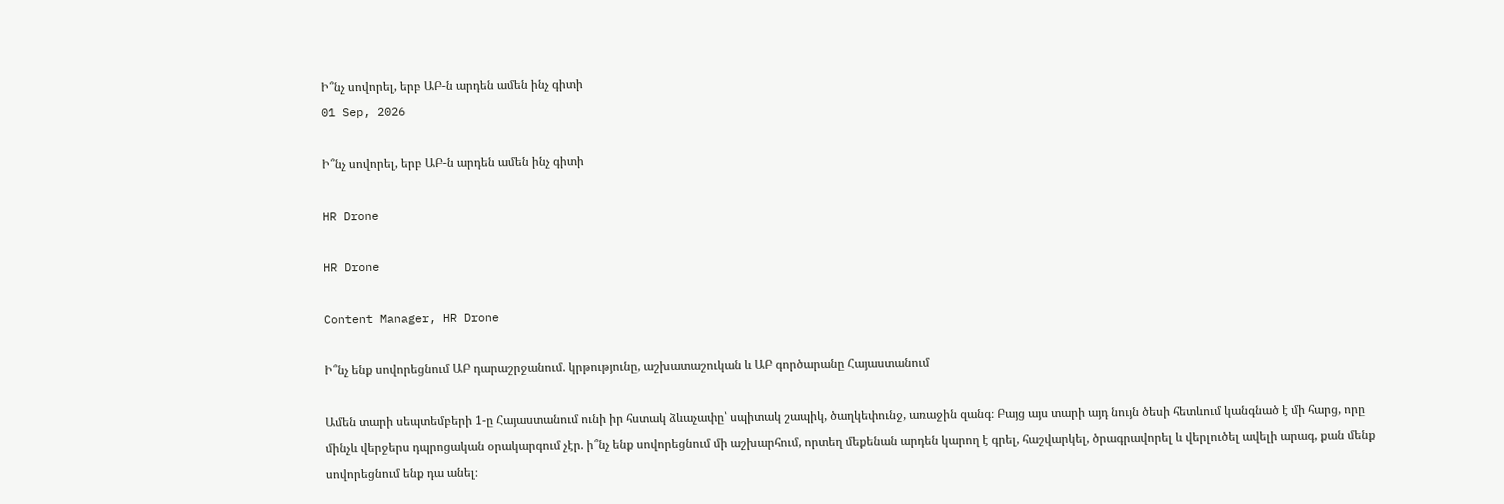Ի՞նչ սովորել, երբ ԱԲ-ն արդեն ամեն ինչ գիտի
01 Sep, 2026

Ի՞նչ սովորել, երբ ԱԲ-ն արդեն ամեն ինչ գիտի

HR Drone

HR Drone

Content Manager, HR Drone

Ի՞նչ ենք սովորեցնում ԱԲ դարաշրջանում. կրթությունը, աշխատաշուկան և ԱԲ գործարանը Հայաստանում

Ամեն տարի սեպտեմբերի 1-ը Հայաստանում ունի իր հստակ ձևաչափը՝ սպիտակ շապիկ, ծաղկեփունջ, առաջին զանգ։ Բայց այս տարի այդ նույն ծեսի հետևում կանգնած է մի հարց, որը մինչև վերջերս դպրոցական օրակարգում չէր. ի՞նչ ենք սովորեցնում մի աշխարհում, որտեղ մեքենան արդեն կարող է գրել, հաշվարկել, ծրագրավորել և վերլուծել ավելի արագ, քան մենք սովորեցնում ենք դա անել։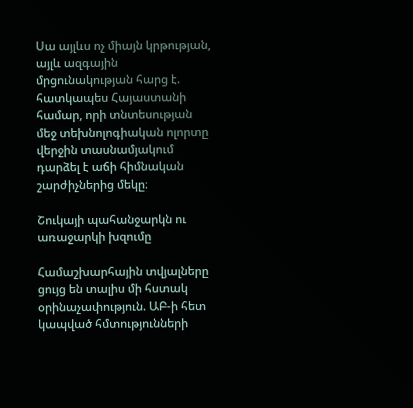Սա այլևս ոչ միայն կրթության, այլև ազգային մրցունակության հարց է. հատկապես Հայաստանի համար, որի տնտեսության մեջ տեխնոլոգիական ոլորտը վերջին տասնամյակում դարձել է աճի հիմնական շարժիչներից մեկը։

Շուկայի պահանջարկն ու առաջարկի խզումը

Համաշխարհային տվյալները ցույց են տալիս մի հստակ օրինաչափություն. ԱԲ-ի հետ կապված հմտությունների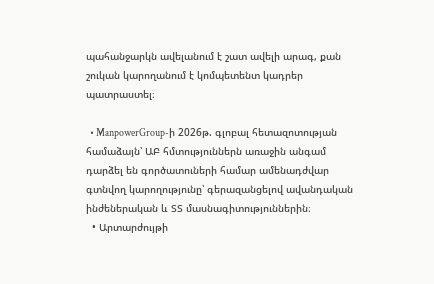պահանջարկն ավելանում է շատ ավելի արագ, քան շուկան կարողանում է կոմպետենտ կադրեր պատրաստել։

  • ManpowerGroup-ի 2026թ. գլոբալ հետազոտության համաձայն՝ ԱԲ հմտություններն առաջին անգամ դարձել են գործատուների համար ամենադժվար գտնվող կարողությունը՝ գերազանցելով ավանդական ինժեներական և ՏՏ մասնագիտություններին։
  • Արտարժույթի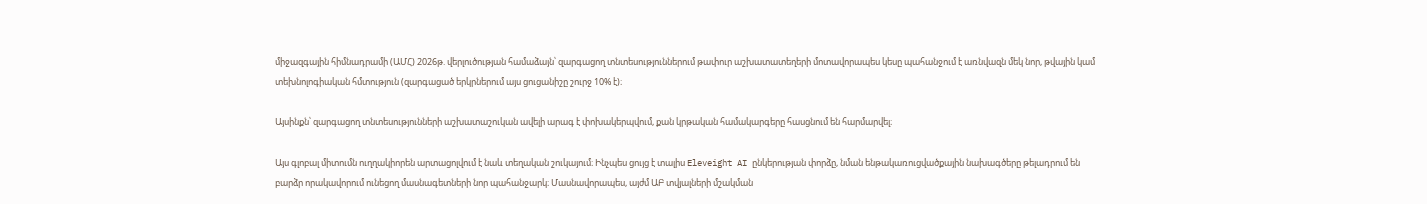միջազգային հիմնադրամի (ԱՄՀ) 2026թ. վերլուծության համաձայն՝ զարգացող տնտեսություններում թափուր աշխատատեղերի մոտավորապես կեսը պահանջում է առնվազն մեկ նոր, թվային կամ տեխնոլոգիական հմտություն (զարգացած երկրներում այս ցուցանիշը շուրջ 10% է)։

Այսինքն՝ զարգացող տնտեսությունների աշխատաշուկան ավելի արագ է փոխակերպվում, քան կրթական համակարգերը հասցնում են հարմարվել։

Այս գլոբալ միտումն ուղղակիորեն արտացոլվում է նաև տեղական շուկայում։ Ինչպես ցույց է տալիս Eleveight AI ընկերության փորձը, նման ենթակառուցվածքային նախագծերը թելադրում են բարձր որակավորում ունեցող մասնագետների նոր պահանջարկ։ Մասնավորապես, այժմ ԱԲ տվյալների մշակման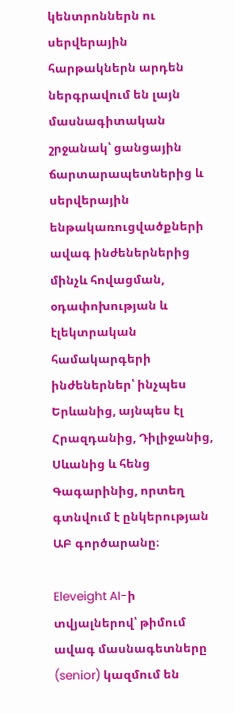կենտրոններն ու սերվերային հարթակներն արդեն ներգրավում են լայն մասնագիտական շրջանակ՝ ցանցային ճարտարապետներից և սերվերային ենթակառուցվածքների ավագ ինժեներներից մինչև հովացման, օդափոխության և էլեկտրական համակարգերի ինժեներներ՝ ինչպես Երևանից, այնպես էլ Հրազդանից, Դիլիջանից, Սևանից և հենց Գագարինից, որտեղ գտնվում է ընկերության ԱԲ գործարանը։

Eleveight AI-ի տվյալներով՝ թիմում ավագ մասնագետները (senior) կազմում են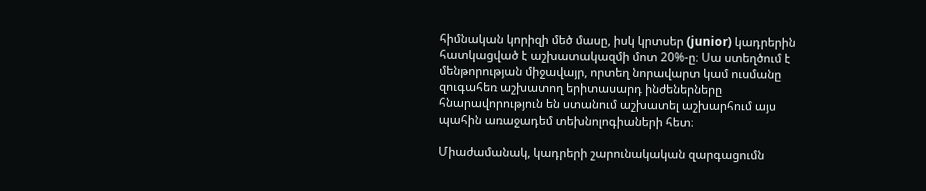հիմնական կորիզի մեծ մասը, իսկ կրտսեր (junior) կադրերին հատկացված է աշխատակազմի մոտ 20%-ը։ Սա ստեղծում է մենթորության միջավայր, որտեղ նորավարտ կամ ուսմանը զուգահեռ աշխատող երիտասարդ ինժեներները հնարավորություն են ստանում աշխատել աշխարհում այս պահին առաջադեմ տեխնոլոգիաների հետ։

Միաժամանակ, կադրերի շարունակական զարգացումն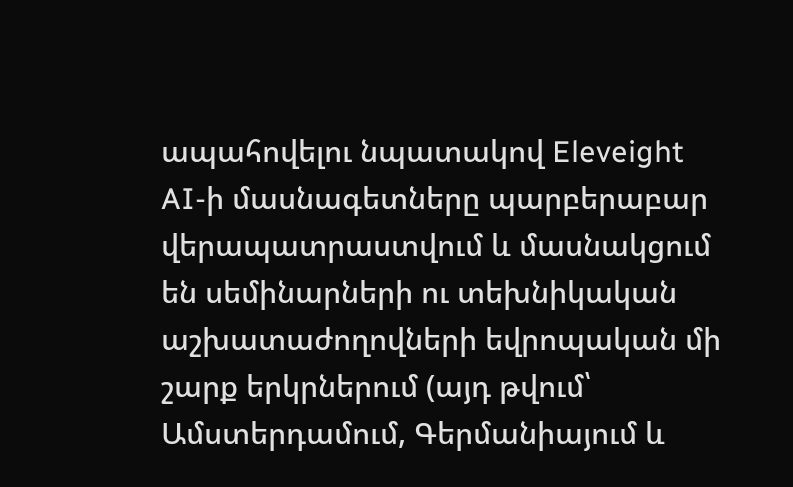ապահովելու նպատակով Eleveight AI-ի մասնագետները պարբերաբար վերապատրաստվում և մասնակցում են սեմինարների ու տեխնիկական աշխատաժողովների եվրոպական մի շարք երկրներում (այդ թվում՝ Ամստերդամում, Գերմանիայում և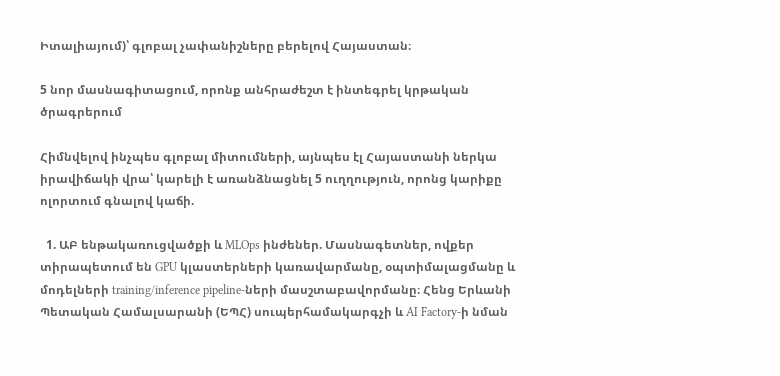Իտալիայում)՝ գլոբալ չափանիշները բերելով Հայաստան։

5 նոր մասնագիտացում, որոնք անհրաժեշտ է ինտեգրել կրթական ծրագրերում

Հիմնվելով ինչպես գլոբալ միտումների, այնպես էլ Հայաստանի ներկա իրավիճակի վրա՝ կարելի է առանձնացնել 5 ուղղություն, որոնց կարիքը ոլորտում գնալով կաճի.

  1. ԱԲ ենթակառուցվածքի և MLOps ինժեներ. Մասնագետներ, ովքեր տիրապետում են GPU կլաստերների կառավարմանը, օպտիմալացմանը և մոդելների training/inference pipeline-ների մասշտաբավորմանը։ Հենց Երևանի Պետական Համալսարանի (ԵՊՀ) սուպերհամակարգչի և AI Factory-ի նման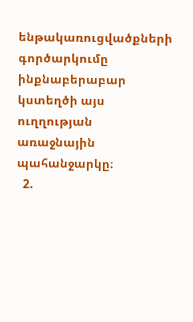ենթակառուցվածքների գործարկումը ինքնաբերաբար կստեղծի այս ուղղության առաջնային պահանջարկը։
  2.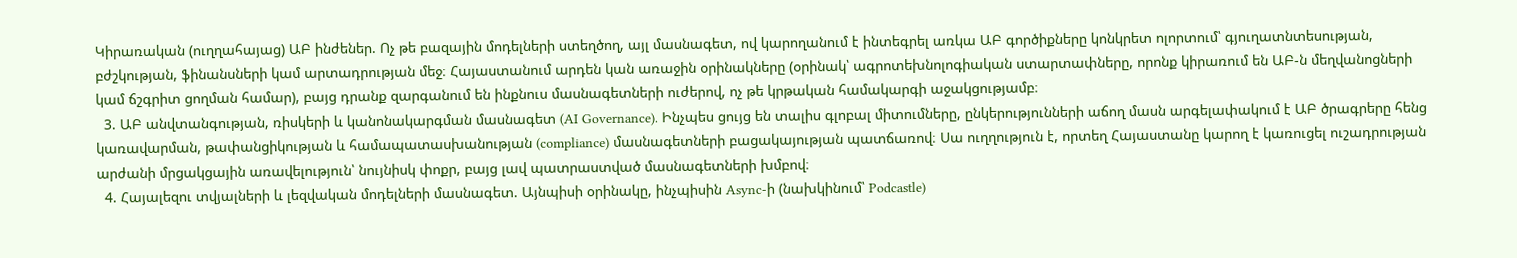Կիրառական (ուղղահայաց) ԱԲ ինժեներ. Ոչ թե բազային մոդելների ստեղծող, այլ մասնագետ, ով կարողանում է ինտեգրել առկա ԱԲ գործիքները կոնկրետ ոլորտում՝ գյուղատնտեսության, բժշկության, ֆինանսների կամ արտադրության մեջ։ Հայաստանում արդեն կան առաջին օրինակները (օրինակ՝ ագրոտեխնոլոգիական ստարտափները, որոնք կիրառում են ԱԲ-ն մեղվանոցների կամ ճշգրիտ ցողման համար), բայց դրանք զարգանում են ինքնուս մասնագետների ուժերով, ոչ թե կրթական համակարգի աջակցությամբ։
  3. ԱԲ անվտանգության, ռիսկերի և կանոնակարգման մասնագետ (AI Governance). Ինչպես ցույց են տալիս գլոբալ միտումները, ընկերությունների աճող մասն արգելափակում է ԱԲ ծրագրերը հենց կառավարման, թափանցիկության և համապատասխանության (compliance) մասնագետների բացակայության պատճառով։ Սա ուղղություն է, որտեղ Հայաստանը կարող է կառուցել ուշադրության արժանի մրցակցային առավելություն՝ նույնիսկ փոքր, բայց լավ պատրաստված մասնագետների խմբով։
  4. Հայալեզու տվյալների և լեզվական մոդելների մասնագետ. Այնպիսի օրինակը, ինչպիսին Async-ի (նախկինում՝ Podcastle)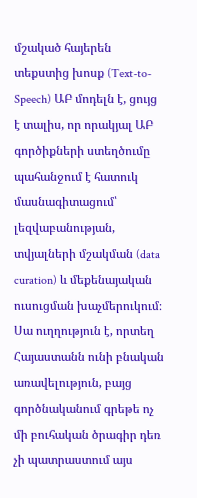մշակած հայերեն տեքստից խոսք (Text-to-Speech) ԱԲ մոդելն է, ցույց է տալիս, որ որակյալ ԱԲ գործիքների ստեղծումը պահանջում է հատուկ մասնագիտացում՝ լեզվաբանության, տվյալների մշակման (data curation) և մեքենայական ուսուցման խաչմերուկում։ Սա ուղղություն է, որտեղ Հայաստանն ունի բնական առավելություն, բայց գործնականում գրեթե ոչ մի բուհական ծրագիր դեռ չի պատրաստում այս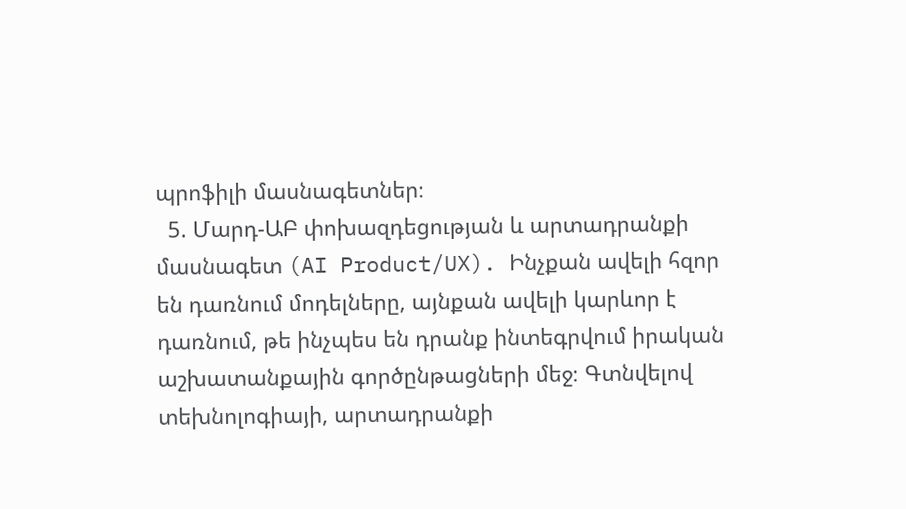պրոֆիլի մասնագետներ։
  5. Մարդ-ԱԲ փոխազդեցության և արտադրանքի մասնագետ (AI Product/UX). Ինչքան ավելի հզոր են դառնում մոդելները, այնքան ավելի կարևոր է դառնում, թե ինչպես են դրանք ինտեգրվում իրական աշխատանքային գործընթացների մեջ։ Գտնվելով տեխնոլոգիայի, արտադրանքի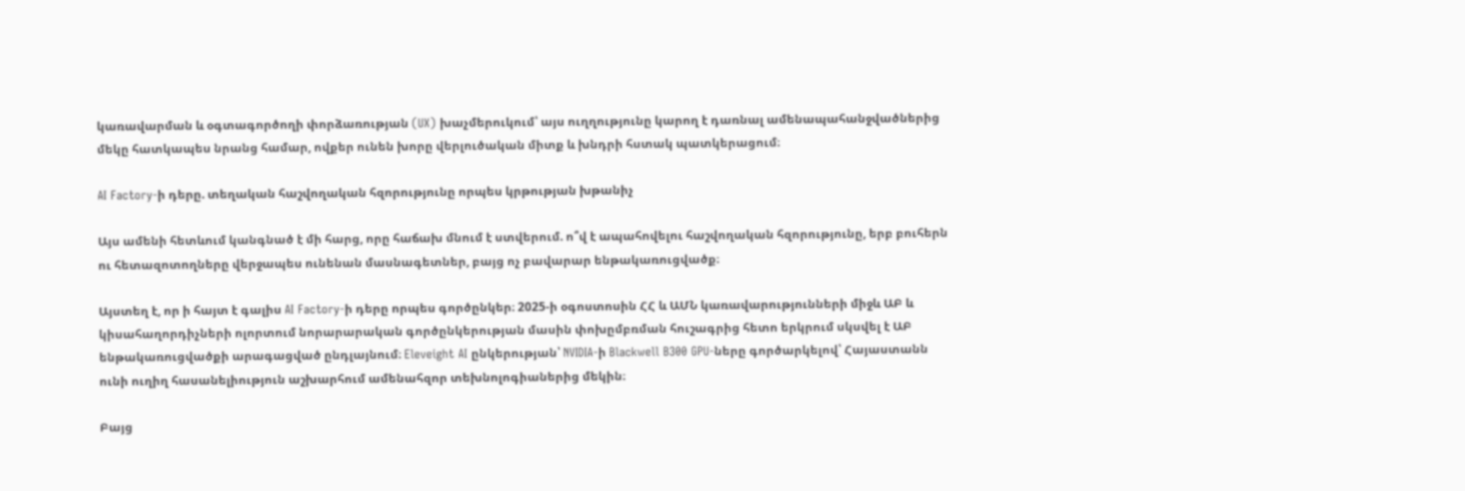կառավարման և օգտագործողի փորձառության (UX) խաչմերուկում՝ այս ուղղությունը կարող է դառնալ ամենապահանջվածներից մեկը հատկապես նրանց համար, ովքեր ունեն խորը վերլուծական միտք և խնդրի հստակ պատկերացում։

AI Factory-ի դերը. տեղական հաշվողական հզորությունը որպես կրթության խթանիչ

Այս ամենի հետևում կանգնած է մի հարց, որը հաճախ մնում է ստվերում. ո՞վ է ապահովելու հաշվողական հզորությունը, երբ բուհերն ու հետազոտողները վերջապես ունենան մասնագետներ, բայց ոչ բավարար ենթակառուցվածք։

Այստեղ է, որ ի հայտ է գալիս AI Factory-ի դերը որպես գործընկեր։ 2025-ի օգոստոսին ՀՀ և ԱՄՆ կառավարությունների միջև ԱԲ և կիսահաղորդիչների ոլորտում նորարարական գործընկերության մասին փոխըմբռման հուշագրից հետո երկրում սկսվել է ԱԲ ենթակառուցվածքի արագացված ընդլայնում։ Eleveight AI ընկերության՝ NVIDIA-ի Blackwell B300 GPU-ները գործարկելով՝ Հայաստանն ունի ուղիղ հասանելիություն աշխարհում ամենահզոր տեխնոլոգիաներից մեկին։

Բայց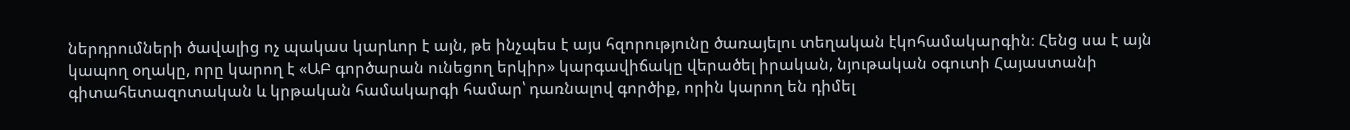ներդրումների ծավալից ոչ պակաս կարևոր է այն, թե ինչպես է այս հզորությունը ծառայելու տեղական էկոհամակարգին։ Հենց սա է այն կապող օղակը, որը կարող է «ԱԲ գործարան ունեցող երկիր» կարգավիճակը վերածել իրական, նյութական օգուտի Հայաստանի գիտահետազոտական և կրթական համակարգի համար՝ դառնալով գործիք, որին կարող են դիմել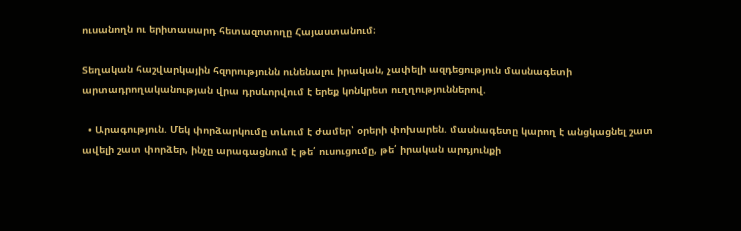ուսանողն ու երիտասարդ հետազոտողը Հայաստանում։

Տեղական հաշվարկային հզորությունն ունենալու իրական, չափելի ազդեցություն մասնագետի արտադրողականության վրա դրսևորվում է երեք կոնկրետ ուղղություններով.

  • Արագություն. Մեկ փորձարկումը տևում է ժամեր՝ օրերի փոխարեն. մասնագետը կարող է անցկացնել շատ ավելի շատ փորձեր, ինչը արագացնում է թե՛ ուսուցումը, թե՛ իրական արդյունքի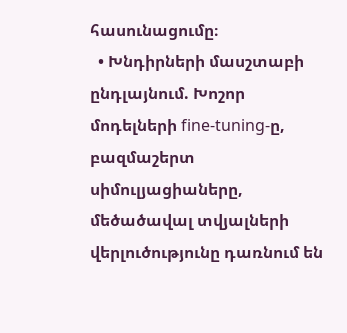հասունացումը։
  • Խնդիրների մասշտաբի ընդլայնում. Խոշոր մոդելների fine-tuning-ը, բազմաշերտ սիմուլյացիաները, մեծածավալ տվյալների վերլուծությունը դառնում են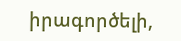իրագործելի,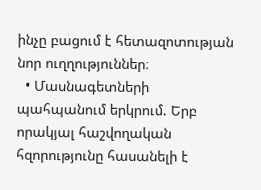ինչը բացում է հետազոտության նոր ուղղություններ։
  • Մասնագետների պահպանում երկրում. Երբ որակյալ հաշվողական հզորությունը հասանելի է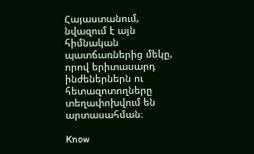Հայաստանում, նվազում է այն հիմնական պատճառներից մեկը, որով երիտասարդ ինժեներներն ու հետազոտողները տեղափոխվում են արտասահման։

Know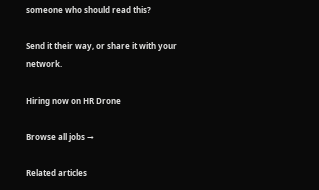someone who should read this?

Send it their way, or share it with your network.

Hiring now on HR Drone

Browse all jobs →

Related articles